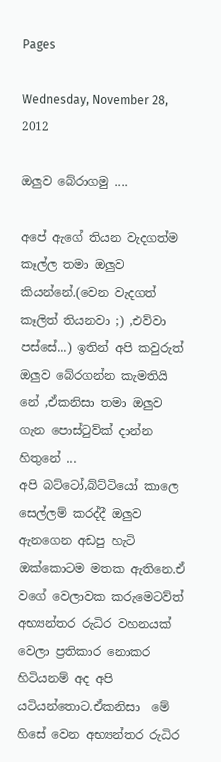Pages

Wednesday, November 28, 2012

ඔලුව බේරාගමු ....

අපේ ඇගේ තියන වැදගත්ම කෑල්ල තමා ඔලුව කියන්නේ.(වෙන වැදගත් කෑලිත් තියනවා ;) ,එව්වා පස්සේ...) ඉතින් අපි කවුරුත් ඔලුව බේරගන්න කැමතියි නේ ,ඒකනිසා තමා ඔලුව ගැන පොස්ටුව්ක් දාන්න හිතුනේ ...
අපි බට්ටෝ,බ්ට්ටියෝ කාලෙ  සෙල්ලම් කරද්දී ඔලුව ඇනගෙන අඩපු හැටි ඔක්කොටම මතක ඇතිනෙ.ඒ වගේ වෙලාවක කරුමෙටව්ත් අභ්‍යන්තර රුධිර වහනයක් වෙලා ප්‍රතිකාර නොකර හිටියනම් අද අපි යටියන්තොට.ඒකනිසා  මේ හිසේ වෙන අභ්‍යන්තර රුධිර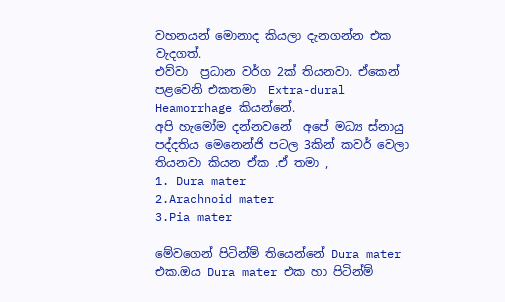වහනයන් මොනාද කියලා දැනගන්න එක වැදගත්.
එව්වා  ප්‍රධාන වර්ග 2ක් තියනවා. ඒකෙන් පළවෙනි එකතමා  Extra-dural Heamorrhage කියන්නේ.
අපි හැමෝම දන්නවනේ  අපේ මධ්‍ය ස්නායු පද්දතිය මෙනෙන්ජි පටල 3කින් කවර් වෙලා තියනවා කියන ඒක .ඒ තමා ,
1. Dura mater
2.Arachnoid mater
3.Pia mater

මේවගෙන් පිටින්ම් තියෙන්නේ Dura mater එක.ඔය Dura mater එක හා පිටින්ම්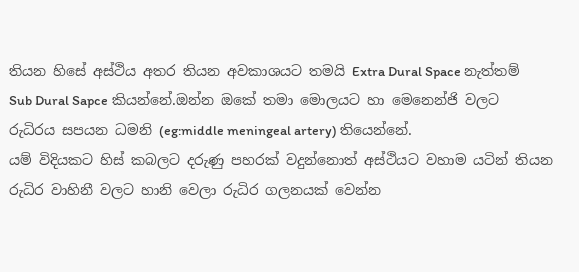තියන හිසේ අස්ථිය අතර තියන අවකාශයට තමයි Extra Dural Space නැත්තම්  Sub Dural Sapce කියන්නේ.ඔන්න ඔකේ තමා මොලයට හා මෙනෙන්ජි වලට රුධිරය සපයන ධමනි (eg:middle meningeal artery) තියෙන්නේ.
යම් විදියකට හිස් කබලට දරුණු පහරක් වදුන්නොත් අස්ථියට වහාම යටින් තියන රුධිර වාහිනී වලට හානි වෙලා රුධිර ගලනයක් වෙන්න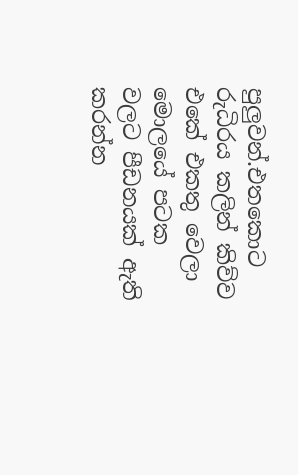පුලුවන්.එතකොට රුධිරය කලින් කිව්ව  එකේ එකතු වෙලා මොලයේ පටක වලට පීඩනයක් ඇති කරන්න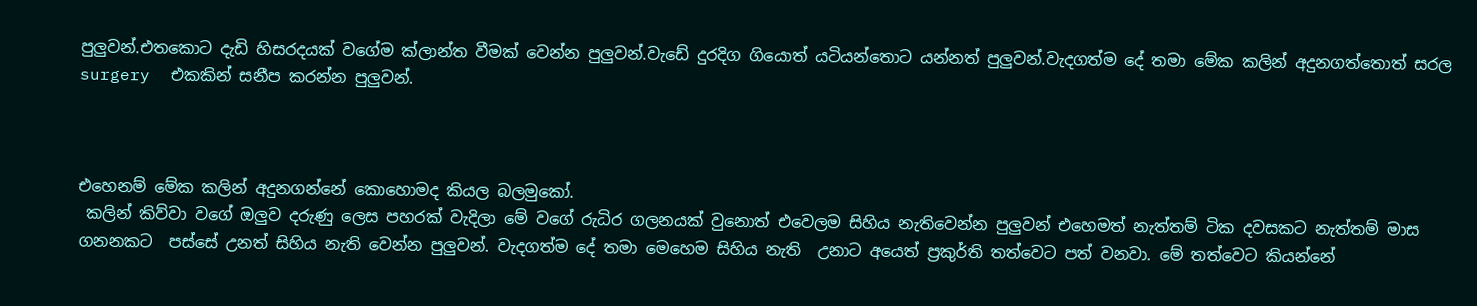පුලුවන්.එතකොට දැඩි හිසරදයක් වගේම ක්ලාන්ත වීමක් වෙන්න පුලුවන්.වැඩේ දුරදිග ගියොත් යටියන්තොට යන්නත් පුලුවන්.වැදගත්ම දේ තමා මේක කලින් අදුනගත්තොත් සරල surgery  එකකින් සනීප කරන්න පුලුවන්.



එහෙනම් මේක කලින් අදුනගන්නේ කොහොමද කියල බලමුකෝ.
 කලින් කිව්වා වගේ ඔලුව දරුණු ලෙස පහරක් වැදිලා මේ වගේ රුධිර ගලනයක් වුනොත් එවෙලම සිහිය නැතිවෙන්න පුලුවන් එහෙමත් නැත්තම් ටික දවසකට නැත්තම් මාස ගනනකට  පස්සේ උනත් සිහිය නැති වෙන්න පුලුවන්. වැදගත්ම දේ තමා මෙහෙම සිහිය නැති  උනාට අයෙත් ප්‍රකුර්ති තත්වෙට පත් වනවා. මේ තත්වෙට කියන්නේ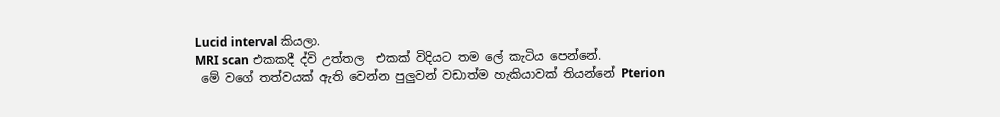Lucid interval කියලා.
MRI scan එකකදී ද්වි උත්තල  එකක් විදියට තම ලේ කැටිය පෙන්නේ.
 මේ වගේ තත්වයක් ඇති වෙන්න පුලුවන් වඩාත්ම හැකියාවක් තියන්නේ Pterion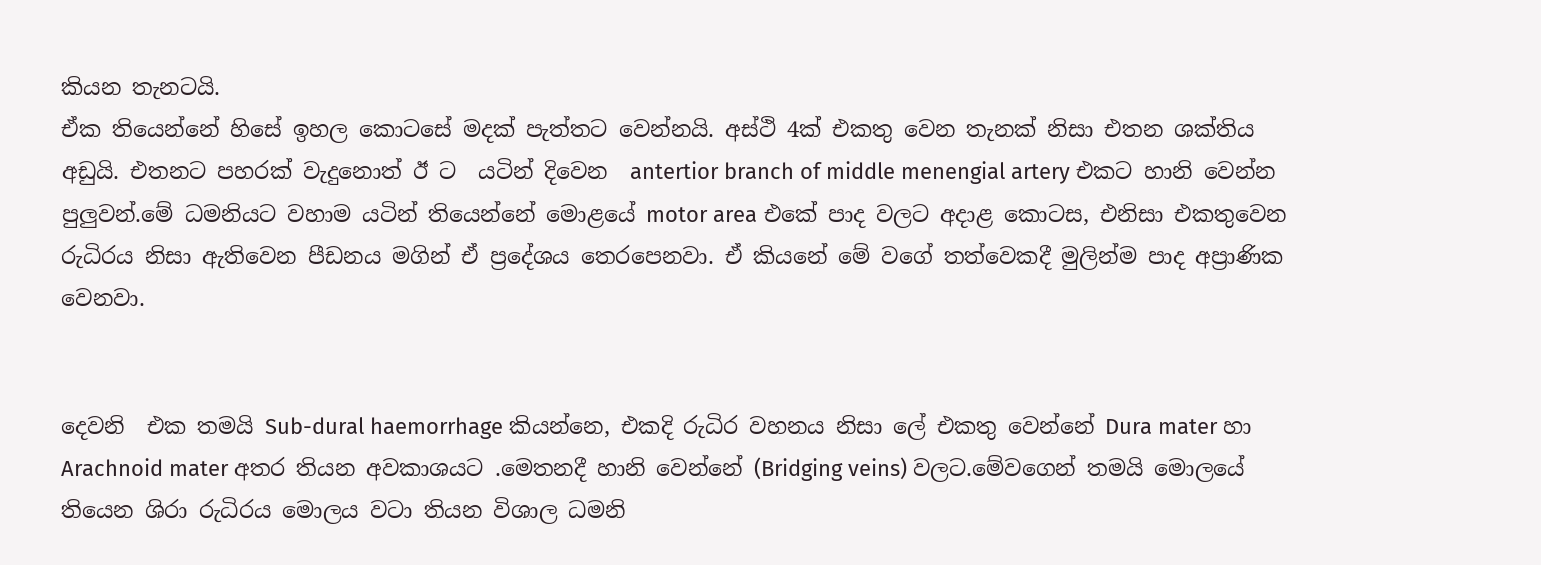කියන තැනටයි.
ඒක තියෙන්නේ හිසේ ඉහල කොටසේ මදක් පැත්තට වෙන්නයි. අස්ථි 4ක් එකතු වෙන තැනක් නිසා එතන ශක්තිය අඩුයි. එතනට පහරක් වැදුනොත් ඊ ට  යටින් දිවෙන  antertior branch of middle menengial artery එකට හානි වෙන්න පුලුවන්.මේ ධමනියට වහාම යටින් තියෙන්නේ මොළයේ motor area එකේ පාද වලට අදාළ කොටස, එනිසා එකතුවෙන රුධිරය නිසා ඇතිවෙන පීඩනය මගින් ඒ ප්‍රදේශය තෙරපෙනවා. ඒ කියනේ මේ වගේ තත්වෙකදී මුලින්ම පාද අප්‍රාණික වෙනවා.


දෙවනි  එක තමයි Sub-dural haemorrhage කියන්නෙ, එකදි රුධිර වහනය නිසා ලේ එකතු වෙන්නේ Dura mater හා Arachnoid mater අතර තියන අවකාශයට .මෙතනදී හානි වෙන්නේ (Bridging veins) වලට.මේවගෙන් තමයි මොලයේ තියෙන ශිරා රුධිරය මොලය වටා තියන විශාල ධමනි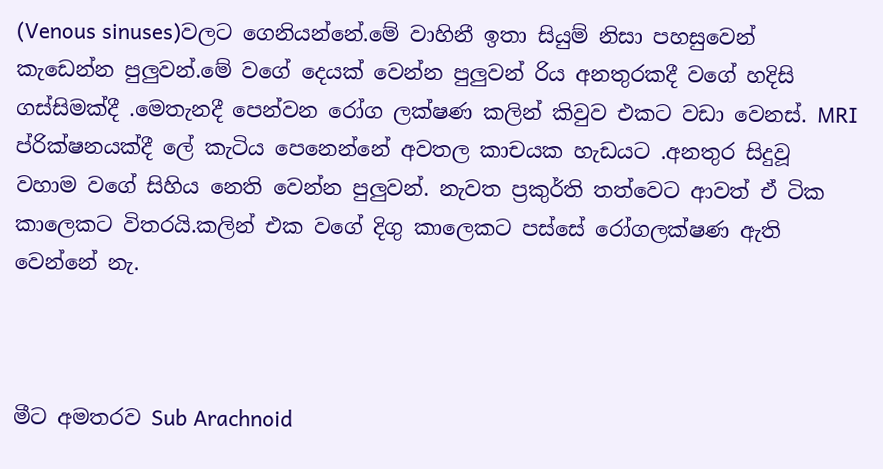(Venous sinuses)වලට ගෙනියන්නේ.මේ වාහිනී ඉතා සියුම් නිසා පහසුවෙන් කැඩෙන්න පුලුවන්.මේ වගේ දෙයක් වෙන්න පුලුවන් රිය අනතුරකදී වගේ හදිසි ගස්සිමක්දී .මෙතැනදී පෙන්වන රෝග ලක්ෂණ කලින් කිවුව එකට වඩා වෙනස්. MRI ප්රික්ෂනයක්දී ලේ කැටිය පෙනෙන්නේ අවතල කාචයක හැඩයට .අනතුර සිදුවූ වහාම වගේ සිහිය නෙති වෙන්න පුලුවන්. නැවත ප්‍රකුර්ති තත්වෙට ආවත් ඒ ටික කාලෙකට විතරයි.කලින් එක වගේ දිගු කාලෙකට පස්සේ රෝගලක්ෂණ ඇති වෙන්නේ නැ.



මීට අමතරව Sub Arachnoid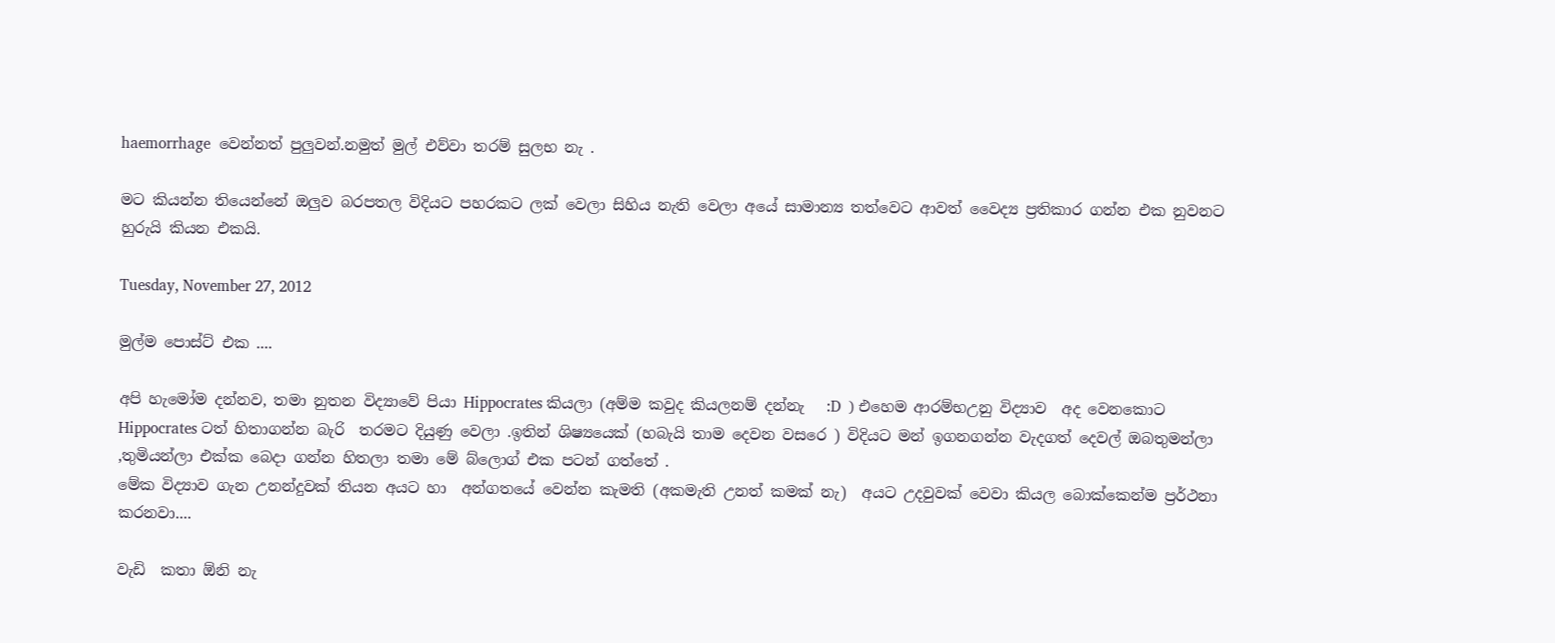haemorrhage  වෙන්නත් පුලුවන්.නමුත් මුල් එව්වා තරම් සුලභ නැ .

මට කියන්න තියෙන්නේ ඔලුව බරපතල විදියට පහරකට ලක් වෙලා සිහිය නැති වෙලා අයේ සාමාන්‍ය තත්වෙට ආවත් වෛද්‍ය ප්‍රතිකාර ගන්න එක නුවනට හුරුයි කියන එකයි.

Tuesday, November 27, 2012

මුල්ම පොස්ට් එක ....

අපි හැමෝම දන්නව, තමා නුතන විද්‍යාවේ පියා Hippocrates කියලා (අම්ම කවුද කියලනම් දන්නැ   :D  ) එහෙම ආරම්භඋනු විද්‍යාව  අද වෙනකොට Hippocrates ටත් හිතාගන්න බැරි  තරමට දියුණු වෙලා .ඉතින් ශිෂ්‍යයෙක් (හබැයි තාම දෙවන වසරෙ ) විදියට මන් ඉගනගන්න වැදගත් දෙවල් ඔබතුමන්ලා ,තුමියන්ලා එක්ක බෙදා ගන්න හිතලා තමා මේ බ්ලොග් එක පටන් ගත්තේ .
මේක විද්‍යාව ගැන උනන්දුවක් තියන අයට හා  අන්ගතයේ වෙන්න කැමති (අකමැති උනත් කමක් නැ)  අයට උදවුවක් වෙවා කියල බොක්කෙන්ම ප්‍රර්ථනා කරනවා....

වැඩි  කතා ඕනි නැ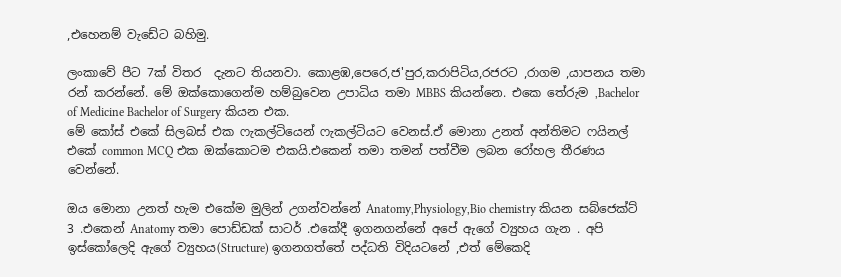,එහෙනම් වැඩේට බහිමු.

ලංකාවේ පීට 7ක් විතර  දැනට තියනවා. කොළඹ,පෙරෙ,ජ'පුර,කරාපිටිය,රජරට ,රාගම ,යාපනය තමා රන් කරන්නේ. මේ ඔක්කොගෙන්ම හම්බුවෙන උපාධිය තමා MBBS කියන්නෙ. එකෙ තේරුම ,Bachelor of Medicine Bachelor of Surgery කියන එක.
මේ කෝස් එකේ සිලබස් එක ෆැකල්ටියෙන් ෆැකල්ටියට‍ වෙනස්.ඒ මොනා උනත් අන්තිමට ෆයිනල් එකේ common MCQ එක ඔක්කොටම එකයි.එකෙන් තමා තමන් පත්වීම ලබන රෝහල තීරණය වෙන්නේ.

ඔය මොනා උනත් හැම එකේම මුලින් උගන්වන්නේ Anatomy,Physiology,Bio chemistry කියන සබ්ජෙක්ට් 3 .එකෙන් Anatomy තමා පොඩ්ඩක් සාටර් .එකේදී ඉගනගන්නේ අපේ ඇගේ ව්‍යුහය ගැන . අපි ඉස්කෝලෙදි ඇගේ ව්‍යුහය(Structure) ඉගනගත්තේ පද්ධති විදියටනේ ,එත් මේකෙදි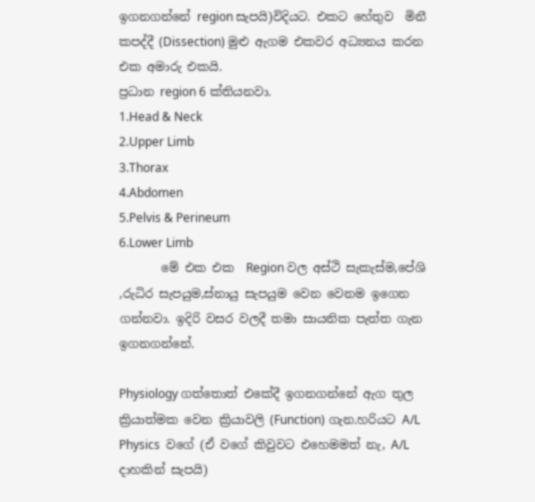ඉගනගන්නේ region සැපයි)විදියට. එකට හේතුව  මිනී කපද්දී (Dissection) මුළු ඇගම එකවර අධ්‍යනය කරන එක අමාරු එකයි.
ප්‍රධාන region 6 ක්තියනවා.
1.Head & Neck
2.Upper Limb
3.Thorax
4.Abdomen
5.Pelvis & Perineum
6.Lower Limb
       මේ එක එක  Region වල අස්ථි සැකැස්ම,පේශි ,රුධිර සැපයුම,ස්නායු සැපයුම වෙන වෙනම ඉගෙන ගන්නවා. ඉදිරි වසර වලදී තමා සායනික පැත්ත ගැන ඉගනගන්නේ.

Physiology ගත්තොත් එකේදී ඉගනගන්නේ ඇග තුල ක්‍රියාත්මක වෙන ක්‍රියාවලි (Function) ගැන.හරියට A/L  Physics  වගේ (ඒ වගේ කිවුවට එහෙමමත් නැ, A/L දාහකින් සැපයි)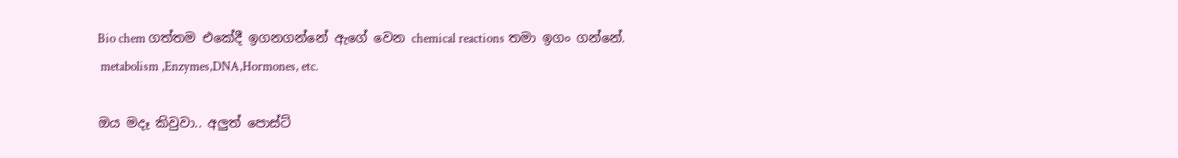Bio chem ගත්තම එකේදී ඉගනගන්නේ ඇගේ වෙන chemical reactions තමා ඉගං ගන්නේ.
 metabolism ,Enzymes,DNA,Hormones, etc.

ඔය මදෑ කිවුවා.. අලුත් පොස්ට්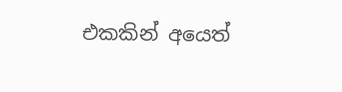එකකින් අයෙත්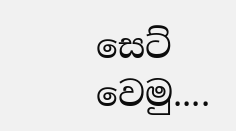සෙට් වෙමු....